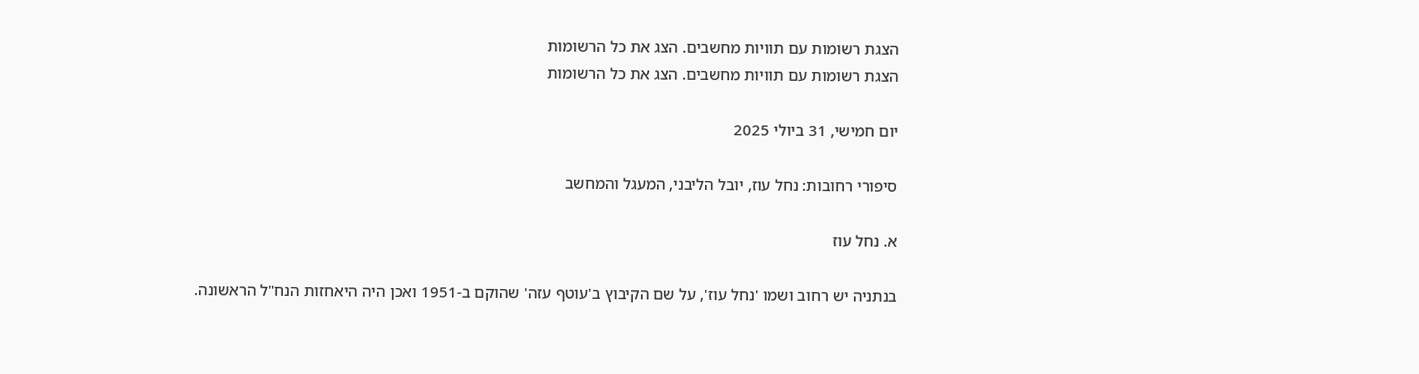הצגת רשומות עם תוויות מחשבים. הצג את כל הרשומות
הצגת רשומות עם תוויות מחשבים. הצג את כל הרשומות

יום חמישי, 31 ביולי 2025

סיפורי רחובות: נחל עוז, יובל הליבני, המעגל והמחשב

א. נחל עוז

בנתניה יש רחוב ושמו 'נחל עוז', על שם הקיבוץ ב'עוטף עזה' שהוקם ב-1951 ואכן היה היאחזות הנח"ל הראשונה.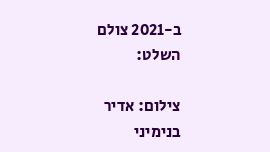ב-2021 צולם השלט:

צילום: אדיר בנימיני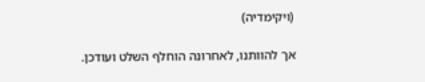(ויקימדיה)

אך להוותנו, לאחרונה הוחלף השלט ועודכן.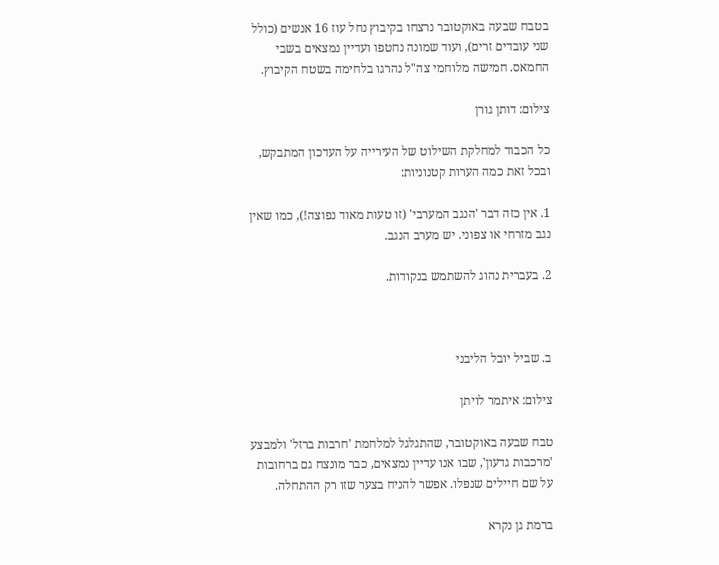בטבח שבעה באוקטובר נרצחו בקיבוץ נחל עוז 16 אנשים (כולל שני עובדים זרים), ועוד שמונה נחטפו ועדיין נמצאים בשבי החמאס. חמישה מלוחמי צה"ל נהרגו בלחימה בשטח הקיבוץ.

צילום: דותן גורן

כל הכבוד למחלקת השילוט של העירייה על העדכון המתבקש, ובכל זאת כמה הערות קטנוניות:

1. אין כזה דבר 'הנגב המערבי' (זו טעות מאוד נפוצה!), כמו שאין נגב מזרחי או צפוני. יש מערב הנגב.

2. בעברית נהוג להשתמש בנקודות.



ב. שביל יובל הליבני

צילום: איתמר לויתן

טבח שבעה באוקטובר, שהתגלגל למלחמת 'חרבות ברזל' ולמבצע 'מרכבות גדעון', שבו אנו עדיין נמצאים, כבר מונצח גם ברחובות על שם חיילים שנפלו. אפשר להניח בצער שזו רק ההתחלה.

ברמת גן נקרא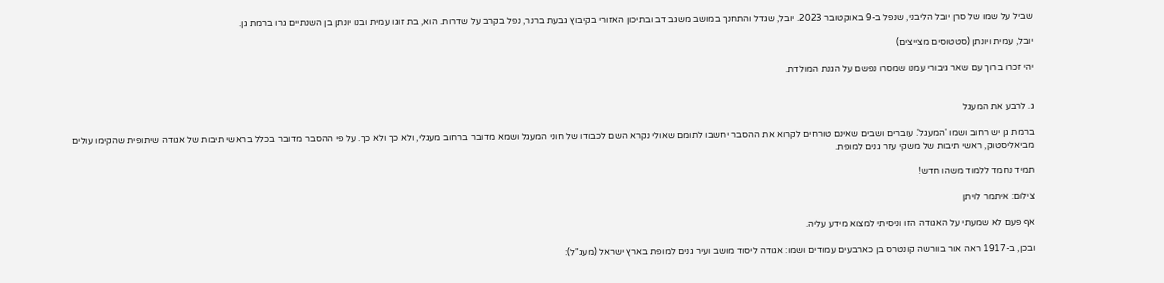שביל על שמו של סרן יובל הליבני, שנפל ב-9 באוקטובר 2023. יובל, שגדל והתחנך במושב משגב דב ובתיכון האזורי בקיבוץ גבעת ברנר, נפל בקרב על שדרות. הוא, בת זוגו עמית ובנו יונתן בן השנתיים גרו ברמת גן.

יובל, עמית ויונתן (סטטוסים מצייצים)

יהי זכרו ברוך עם שאר גיבורי עמנו שמסרו נפשם על הגנת המולדת.


ג. לרבע את המעגל

ברמת גן יש רחוב ושמו 'המעגל'. עוברים ושבים שאינם טורחים לקרוא את ההסבר יחשבו לתומם שאולי נקרא השם לכבודו של חוני המעגל ושמא מדובר ברחוב מעגלי, ולא כך ולא כך. על פי ההסבר מדובר בכלל בראשי תיבות של אגודה שיתופית שהקימו עולים מביאליסטוק, ראשי תיבות של משקי עזר גנים למופת.

תמיד נחמד ללמוד משהו חדש!

צילום: איתמר לויתן

אף פעם לא שמעתי על האגודה הזו וניסיתי למצוא מידע עליה.

ובכן, ב-1917 ראה אור בוורשה קונטרס בן כארבעים עמודים ושמו: אגודה ליסוד מושב ועיר גנים למופת בארץ ישראל (מעג"ל):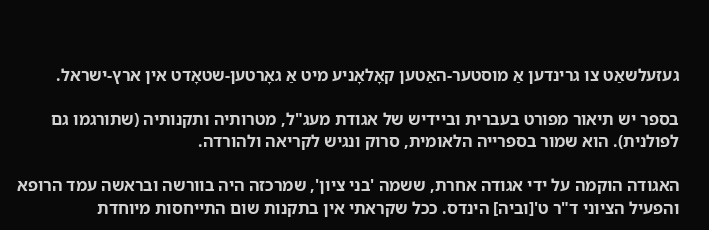געזעלשאַט צו גרינדען אַ מוסטער-האַטען קאָלאָניע מיט אַ גאָרטען-שטאָדט אין ארץ-ישראל.

בספר יש תיאור מפורט בעברית וביידיש של אגודת מעג"ל, מטרותיה ותקנותיה (שתורגמו גם לפולנית). הוא שמור בספרייה הלאומית, סרוק ונגיש לקריאה ולהורדה.

האגודה הוקמה על ידי אגודה אחרת, ששמה 'בני ציון', שמרכזה היה בוורשה ובראשה עמד הרופא והפעיל הציוני ד"ר ט'[וביה] הינדס. ככל שקראתי אין בתקנות שום התייחסות מיוחדת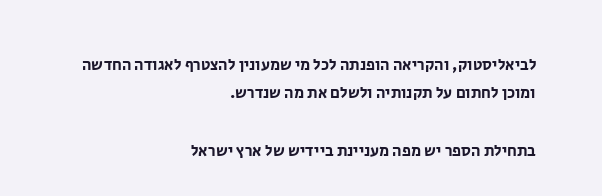לביאליסטוק, והקריאה הופנתה לכל מי שמעונין להצטרף לאגודה החדשה ומוכן לחתום על תקנותיה ולשלם את מה שנדרש.

בתחילת הספר יש מפה מעניינת ביידיש של ארץ ישראל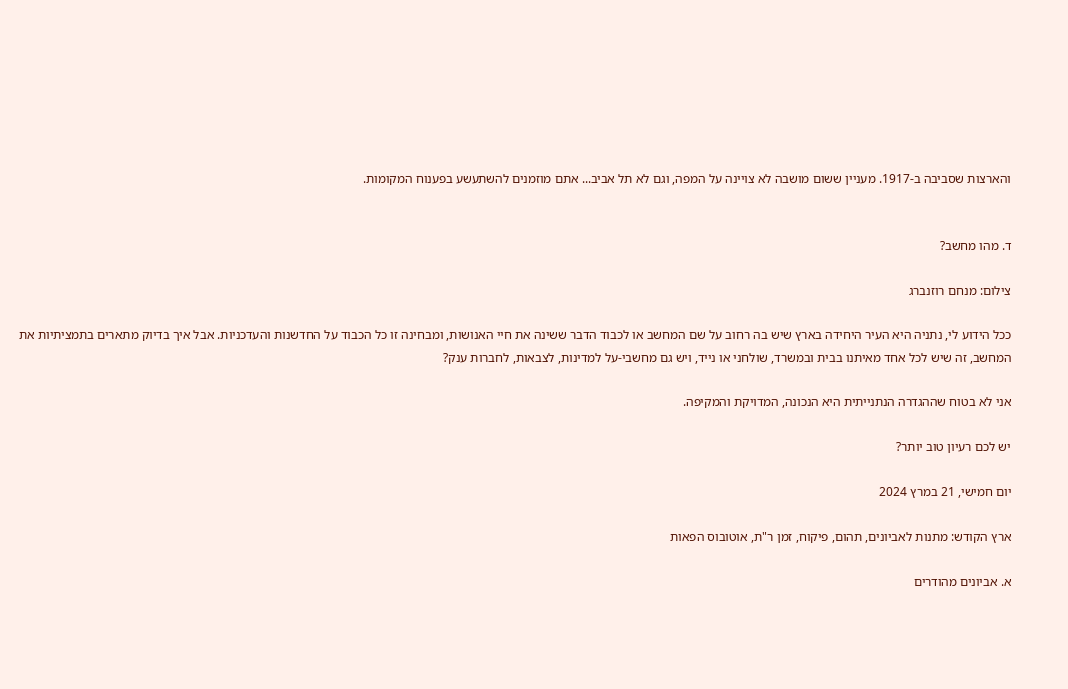והארצות שסביבה ב-1917. מעניין ששום מושבה לא צויינה על המפה, וגם לא תל אביב... אתם מוזמנים להשתעשע בפענוח המקומות.


ד. מהו מחשב?

צילום: מנחם רוזנברג

ככל הידוע לי, נתניה היא העיר היחידה בארץ שיש בה רחוב על שם המחשב או לכבוד הדבר ששינה את חיי האנושות, ומבחינה זו כל הכבוד על החדשנות והעדכניות. אבל איך בדיוק מתארים בתמציתיות את המחשב, זה שיש לכל אחד מאיתנו בבית ובמשרד, שולחני או נייד, ויש גם מחשבי-על למדינות, לצבאות, לחברות ענק?

אני לא בטוח שההגדרה הנתנייתית היא הנכונה, המדויקת והמקיפה.

יש לכם רעיון טוב יותר?

יום חמישי, 21 במרץ 2024

ארץ הקודש: מתנות לאביונים, תהום, פיקוח, זמן ר"ת, אוטובוס הפאות

א. אביונים מהודרים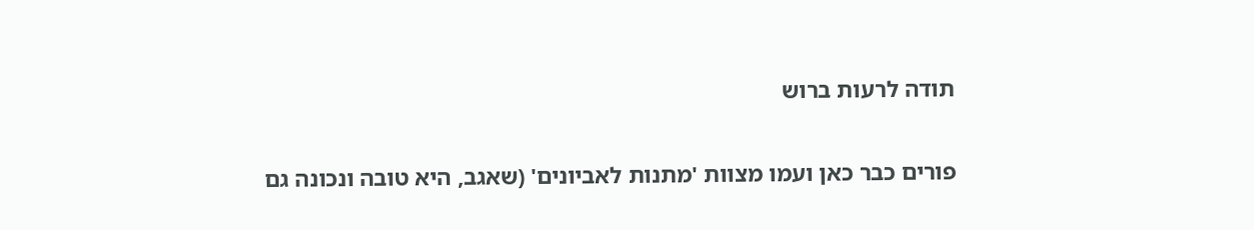תודה לרעות ברוש

פורים כבר כאן ועמו מצוות 'מתנות לאביונים' (שאגב, היא טובה ונכונה גם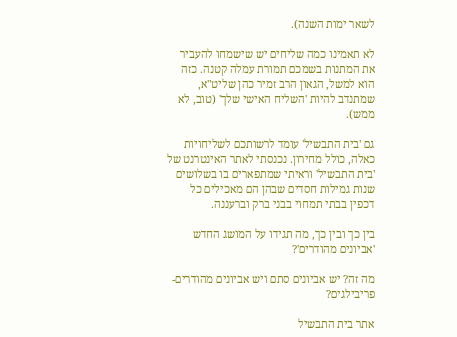לשאר ימות השנה).

לא תאמינו כמה שליחים יש שישמחו להעביר את המתנות בשמכם תמורת עמלה קטנה. כזה הוא למשל, הגאון הרב זמיר כהן שליט"א, שמתנדב להיות 'השליח האישי שלך' (טוב, לא ממש).

גם 'בית התבשיל' עומד לרשותכם לשליחויות כאלה, כולל מחירון. נכנסתי לאתר האינטרנט של 'בית התבשיל' וראיתי שמתפארים בו בשלושים שנות גמילות חסדים שבהן הם מאכילים כל דכפין בבתי תמחוי בבני ברק וברעננה.

בין כך ובין כך, מה תגידו על המושג החדש 'אביונים מהודרים'?

מה זה? יש אביונים סתם ויש אביונים מהודרים-פריבילגים?

אתר בית התבשיל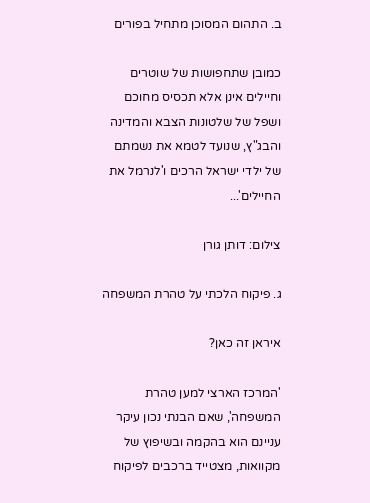ב. התהום המסוכן מתחיל בפורים

כמובן שתחפושות של שוטרים וחיילים אינן אלא תכסיס מחוכם ושפל של שלטונות הצבא והמדינה והבג"ץ, שנועד לטמא את נשמתם של ילדי ישראל הרכים ו'לנרמל את החיילים'...

צילום: דותן גורן

ג. פיקוח הלכתי על טהרת המשפחה

איראן זה כאן?

'המרכז הארצי למען טהרת המשפחה', שאם הבנתי נכון עיקר עניינם הוא בהקמה ובשיפוץ של מקוואות, מצטייד ברכבים לפיקוח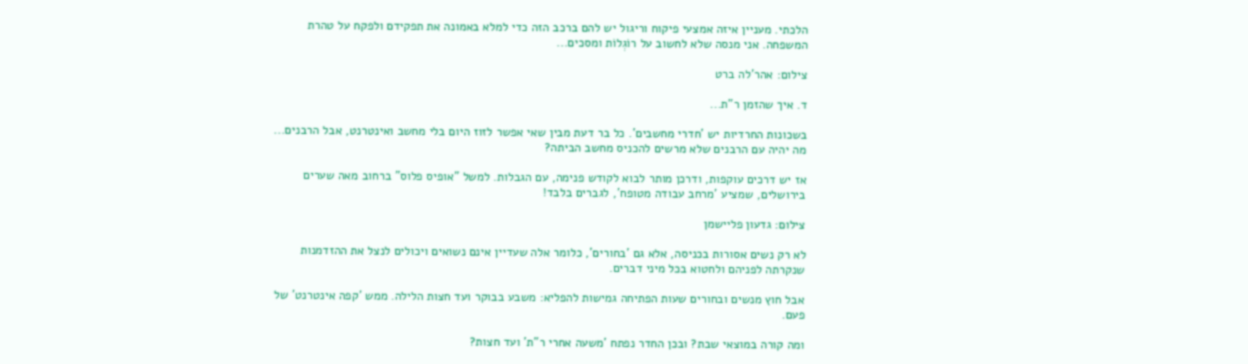הלכתי. מעניין איזה אמצעי פיקוח וריגול יש להם ברכב הזה כדי למלא באמונה את תפקידם ולפקח על טהרת המשפחה. אני מנסה שלא לחשוב על רוֹגְלוֹת ומסכים...

צילום: אהר'לה ברט

ד. איך שהזמן ר"ת...

בשכונות החרדיות יש 'חדרי מחשבים'. כל בר דעת מבין שאי אפשר לזוז היום בלי מחשב ואינטרנט, אבל הרבנים... מה יהיה עם הרבנים שלא מרשים להכניס מחשב הביתה?

אז יש דרכים עוקפות, ודרכן מותר לבוא לקודש פנימה, עם הגבלות. למשל "אופיס פלוס" ברחוב מאה שערים בירושלים, שמציע 'מרחב עבודה מטופח', לגברים בלבד!

צילום: גדעון פליישמן

לא רק נשים אסורות בכניסה, אלא גם 'בחורים', כלומר אלה שעדיין אינם נשואים ויכולים לנצל את ההזדמנות שנקרתה לפניהם ולחטוא בכל מיני דברים.

אבל חוץ מנשים ובחורים שעות הפתיחה גמישות להפליא: משבע בבוקר ועד חצות הלילה. ממש 'קפה אינטרנט' של פעם.

ומה קורה במוצאי שבת? ובכן החדר נפתח 'משעה אחרי ר"ת' ועד חצות?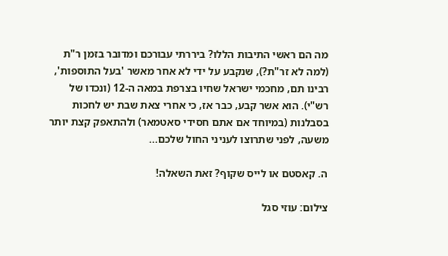מה הם ראשי התיבות הללו? ביררתי עבורכם ומדובר בזמן ר"ת (למה לא זר"ת?), שנקבע על ידי לא אחר מאשר 'בעל התוספות', רבינו תם, מחכמי ישראל שחיו בצרפת במאה ה-12 (ונכדו של רש"י). הוא אשר קבע, כבר אז, כי אחרי צאת שבת יש לחכות בסבלנות (במיוחד אם אתם חסידי סאטמאר) ולהתאפק קצת יותר משעה, לפני שתרוצו לעניני החול שלכם...

ה. קאסטם או לייס שקוף? זאת השאלה!

צילום: עוזי סגל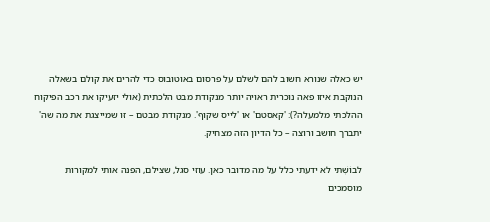יש כאלה שנורא חשוב להם לשלם על פרסום באוטובוס כדי להרים את קולם בשאלה הנוקבת איזו פאה נוכרית ראויה יותר מנקודת מבט הלכתית (אולי יזעיקו את רכב הפיקוח ההלכתי מלמעלה?): 'קאסטם' או 'לייס שקוף'. מנקודת מבטם – זו שמייצגת את מה שה' יתברך חושב ורוצה – כל הדיון הזה מצחיק.

לבוֹשְׁתי לא ידעתי כלל על מה מדובר כאן. עוזי סגל, שצילם, הפנה אותי למקורות מוסמכים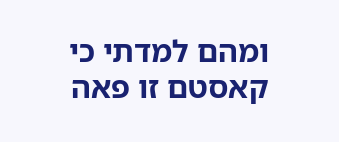ומהם למדתי כי קאסטם זו פאה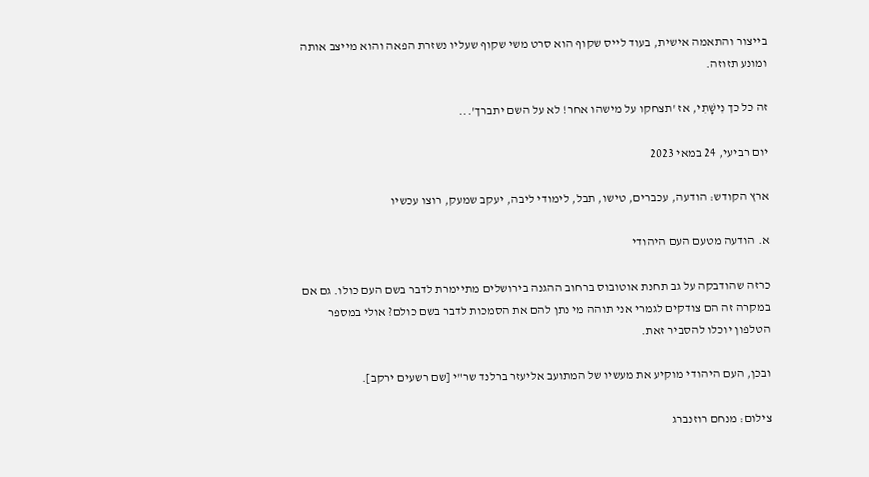בייצור והתאמה אישית, בעוד לייס שקוף הוא סרט משי שקוף שעליו נשזרת הפאה והוא מייצב אותה ומונע תזוזה.

זה כל כך נִישָׁתִי, אז 'תצחקו על מישהו אחר! לא על השם יתברך'...

יום רביעי, 24 במאי 2023

ארץ הקודש: הודעה, עכברים, טישו, תבל, לימודי ליבה, יעקב שמעק, רוצו עכשיו

א. הודעה מטעם העם היהודי

כרזה שהודבקה על גב תחנת אוטובוס ברחוב ההגנה בירושלים מתיימרת לדבר בשם העם כולו. גם אם במקרה זה הם צודקים לגמרי אני תוהה מי נתן להם את הסמכות לדבר בשם כולם? אולי במספר הטלפון יוכלו להסביר זאת.

ובכן, העם היהודי מוקיע את מעשיו של המתועב אליעזר ברלנד שר"י [שם רשעים ירקב].

צילום: מנחם רוזנברג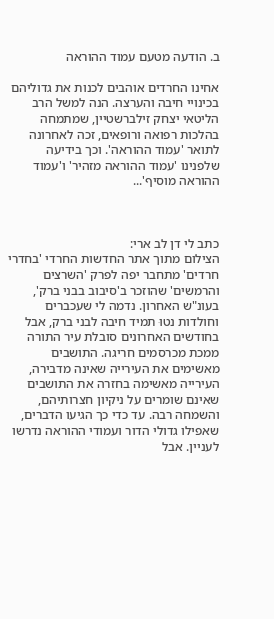ב. הודעה מטעם עמוד ההוראה

אחינו החרדים אוהבים לכנות את גדוליהם בכינויי חיבה והערצה. הנה למשל הרב הליטאי יצחק זילברשטיין, שמתמחה בהלכות רפואה ורופאים, זכה לאחרונה לתואר 'עמוד ההוראה'. וכך בידיעה שלפנינו 'עמוד ההוראה מזהיר' ו'עמוד ההוראה מוסיף'...



כתב לי דן לב ארי:
הצילום מתוך אתר החדשות החרדי 'בחדרי חרדים' מתחבר יפה לפרק 'השרצים והרמשים' שהוזכר ב'סיבוב בבני ברק', בעונ"ש האחרון. נדמה לי שעכברים וחולדות נטוּ תמיד חיבה לבני ברק, אבל בחודשים האחרונים סובלת עיר התורה ממכת מכרסמים חריגה. התושבים מאשימים את העירייה שאינה מדבירה, העירייה מאשימה בחזרה את התושבים שאינם שומרים על ניקיון חצרותיהם, והשמחה רבה. עד כדי כך הגיעו הדברים, שאפילו גדולי הדור ועמודי ההוראה נדרשו לעניין. אבל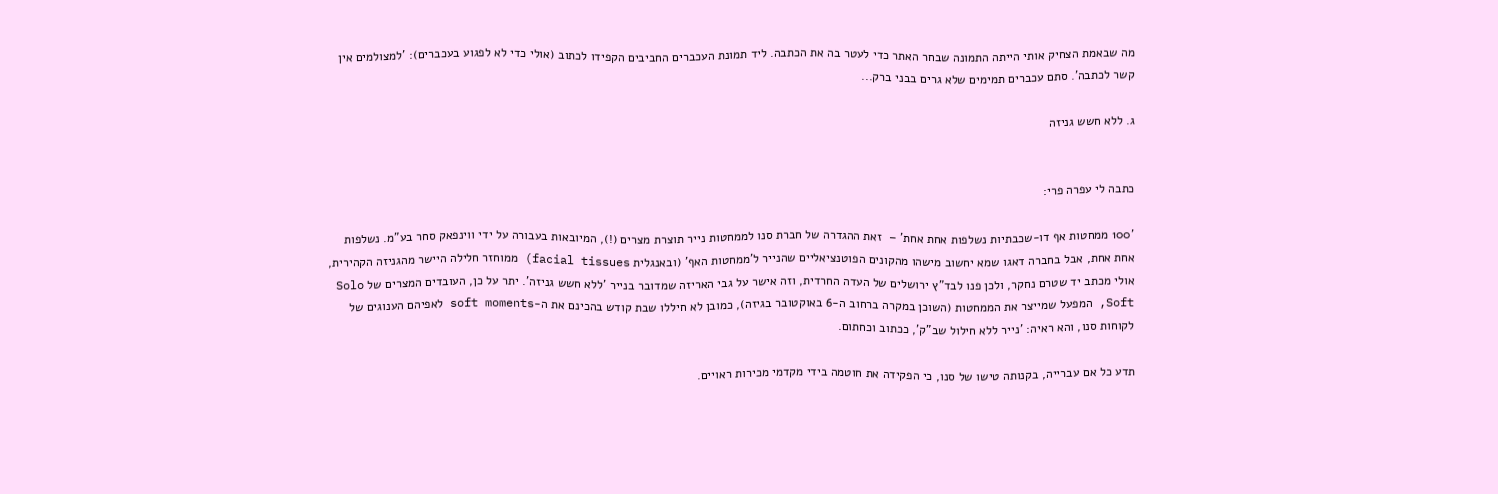מה שבאמת הצחיק אותי הייתה התמונה שבחר האתר כדי לעטר בה את הכתבה. ליד תמונת העכברים החביבים הקפידו לכתוב (אולי כדי לא לפגוע בעכברים): 'למצולמים אין קשר לכתבה'. סתם עכברים תמימים שלא גרים בבני ברק...

ג. ללא חשש גניזה


כתבה לי עפרה פרי:

'100 ממחטות אף דו-שכבתיות נשלפות אחת אחת' –  זאת ההגדרה של חברת סנו לממחטות נייר תוצרת מצרים (!), המיובאות בעבורה על ידי ווינפאק סחר בע"מ. נשלפות אחת אחת, אבל בחברה דאגו שמא יחשוב מישהו מהקונים הפוטנציאליים שהנייר ל'ממחטות האף' (ובאנגלית facial tissues) ממוחזר חלילה היישר מהגניזה הקהירית, אולי מכתב יד שטרם נחקר, ולכן פנו לבד"ץ ירושלים של העדה החרדית, וזה אישר על גבי האריזה שמדובר בנייר 'ללא חשש גניזה'. יתר על כן, העובדים המצרים של Solo Soft, המפעל שמייצר את הממחטות (השוכן במקרה ברחוב ה-6 באוקטובר בגיזה), כמובן לא חיללו שבת קודש בהכינם את ה-soft moments לאפיהם הענוגים של לקוחות סנו, והא ראיה: 'נייר ללא חילול שב"ק', ככתוב וכחתום.

תדע כל אם עברייה, בקנותה טישו של סנו, כי הפקידה את חוטמה בידי מקדמי מכירות ראויים.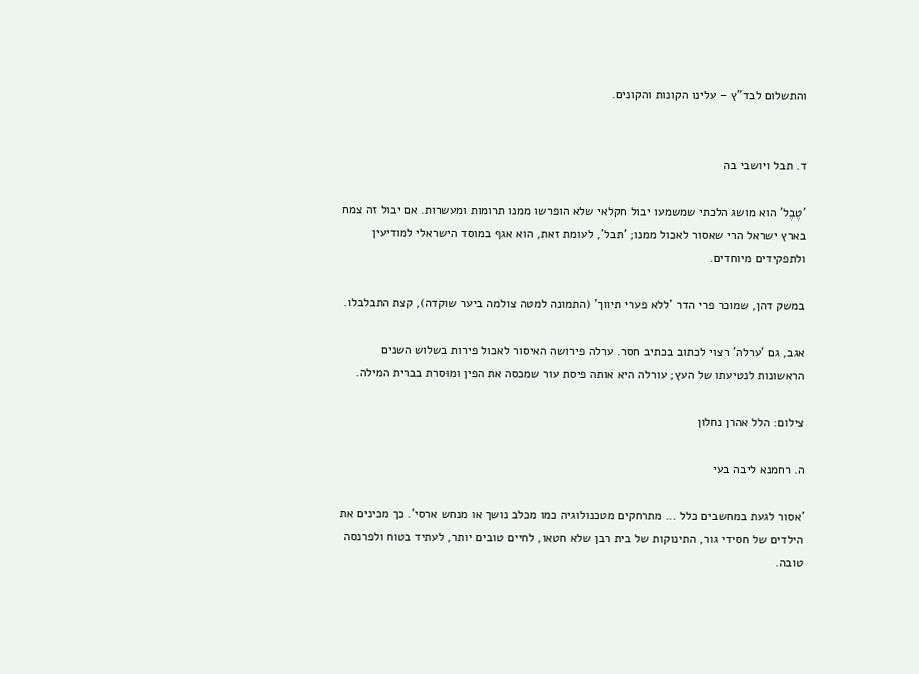והתשלום לבד"ץ – עלינו הקונות והקונים.


ד. תבל ויושבי בה

'טֶבֶל' הוא מושג הלכתי שמשמעו יבול חקלאי שלא הופרשו ממנו תרומות ומעשרות. אם יבול זה צמח בארץ ישראל הרי שאסור לאכול ממנו; 'תבל', לעומת זאת, הוא אגף במוסד הישראלי למודיעין ולתפקידים מיוחדים.

במשק דהן, שמוכר פרי הדר 'ללא פערי תיווך' (התמונה למטה צולמה ביער שוקדה), קצת התבלבלו.

אגב, גם 'ערלה' רצוי לכתוב בכתיב חסר. ערלה פירושה האיסור לאכול פירות בשלוש השנים הראשונות לנטיעתו של העץ; עורלה היא אותה פיסת עור שמכסה את הפין ומוּסרת בברית המילה.

צילום: הלל אהרן נחלון

ה. רחמנא ליבה בעי

'אסור לגעת במחשבים כלל ... מתרחקים מטכנולוגיה כמו מכלב נושך או מנחש ארסי'. כך מכינים את הילדים של חסידי גור, התינוקות של בית רבן שלא חטאו, לחיים טובים יותר, לעתיד בטוח ולפרנסה טובה.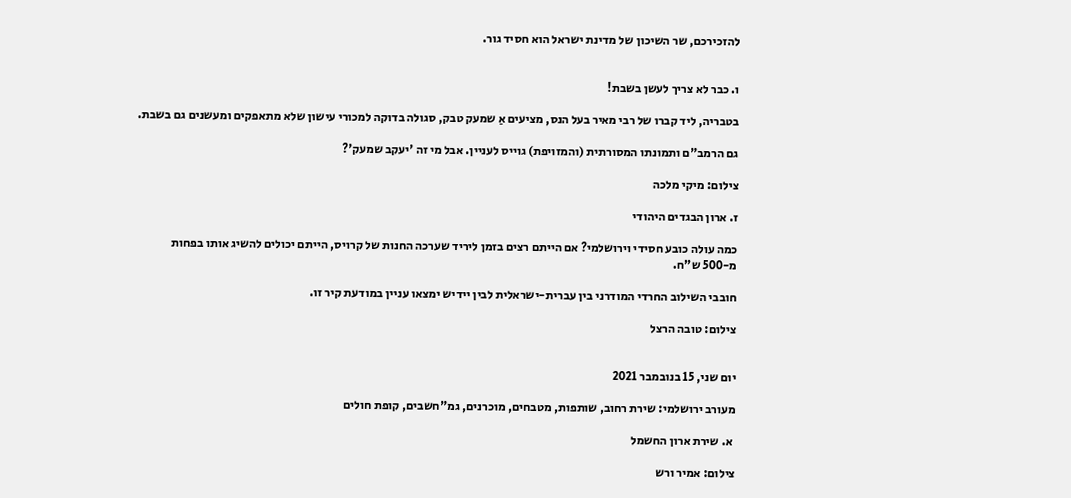להזכירכם, שר השיכון של מדינת ישראל הוא חסיד גור.


ו. כבר לא צריך לעשן בשבת!

בטבריה, ליד קברו של רבי מאיר בעל הנס, מציעים אַ שמעק טבק, סגולה בדוקה למכורי עישון שלא מתאפקים ומעשנים גם בשבת.

גם הרמב"ם ותמונתו המסורתית (והמזויפת) גוייס לעניין. אבל מי זה 'יעקב שמעק'?

צילום: מיקי מלכה

ז. ארון הבגדים היהודי

כמה עולה כובע חסידי וירושלמי? אם הייתם רצים בזמן ליריד שערכה החנות של קרויס, הייתם יכולים להשיג אותו בפחות מ-500 ש"ח.

חובבי השילוב החרדי המודרני בין עברית-ישראלית לבין יידיש ימצאו עניין במודעת קיר זו.

צילום: טובה הרצל


יום שני, 15 בנובמבר 2021

מעורב ירושלמי: שירת רחוב, שותפות, מטבחים, מוכרנים, גמ"חשבים, קופת חולים

 א. שירת ארון החשמל

צילום: אמיר ורש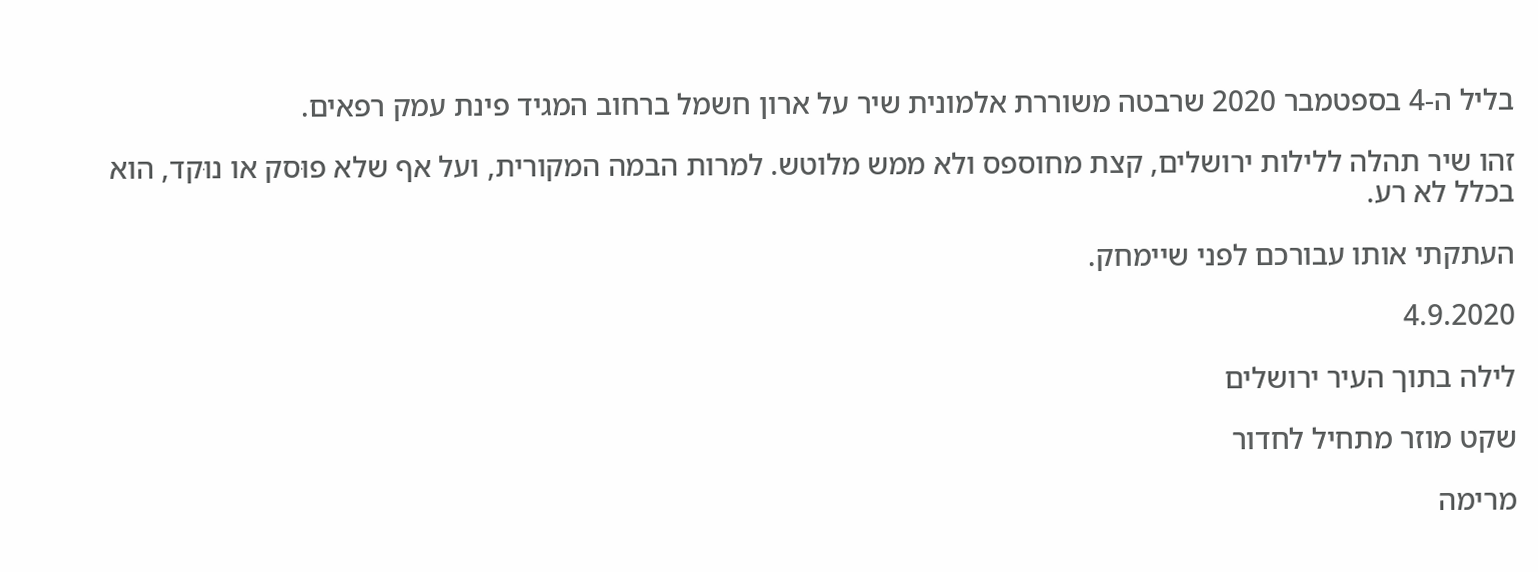בליל ה-4 בספטמבר 2020 שרבטה משוררת אלמונית שיר על ארון חשמל ברחוב המגיד פינת עמק רפאים.

זהו שיר תהלה ללילות ירושלים, קצת מחוספס ולא ממש מלוטש. למרות הבמה המקורית, ועל אף שלא פוּסק או נוּקד, הוא בכלל לא רע.

העתקתי אותו עבורכם לפני שיימחק.

4.9.2020

לילה בתוך העיר ירושלים

שקט מוזר מתחיל לחדור

מרימה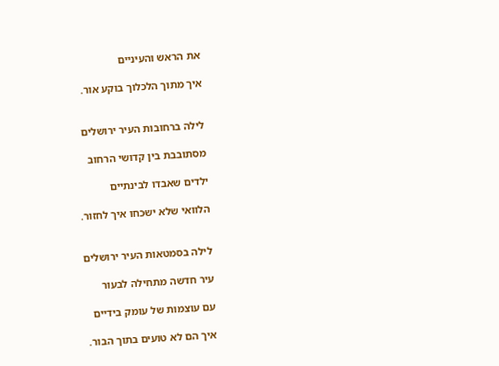את הראש והעיניים

איך מתוך הלכלוך בוקע אור.


לילה ברחובות העיר ירושלים

מסתובבת בין קדושי הרחוב

ילדים שאבדו לבינתיים

הלוואי שלא ישכחו איך לחזור.


לילה בסמטאות העיר ירושלים

עיר חדשה מתחילה לבעור

עם עוצמות של עומק בידיים

איך הם לא טועים בתוך הבור.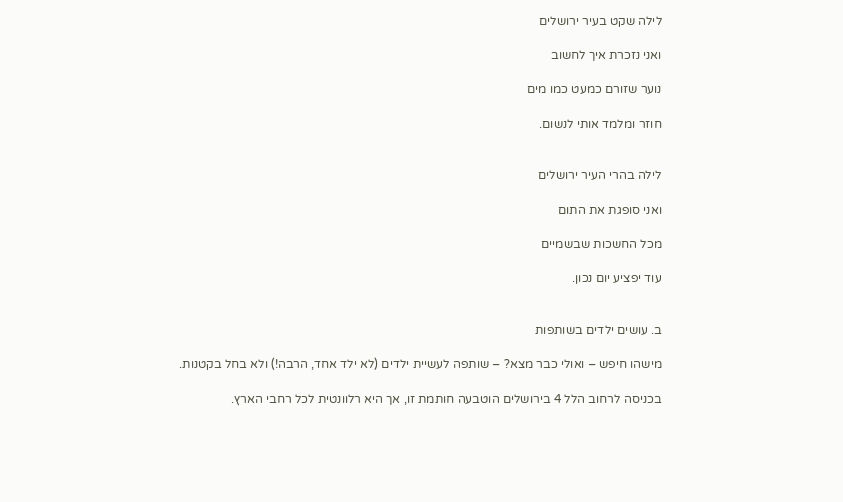לילה שקט בעיר ירושלים

ואני נזכרת איך לחשוב

נוער שזורם כמעט כמו מים

חוזר ומלמד אותי לנשום.


לילה בהרי העיר ירושלים

ואני סופגת את התום

מכל החשכות שבשמיים

עוד יפציע יום נכון.


ב. עושים ילדים בשותפות

מישהו חיפש – ואולי כבר מצא? – שותפה לעשיית ילדים (לא ילד אחד, הרבה!) ולא בחל בקטנות.

בכניסה לרחוב הלל 4 בירושלים הוטבעה חותמת זו, אך היא רלוונטית לכל רחבי הארץ.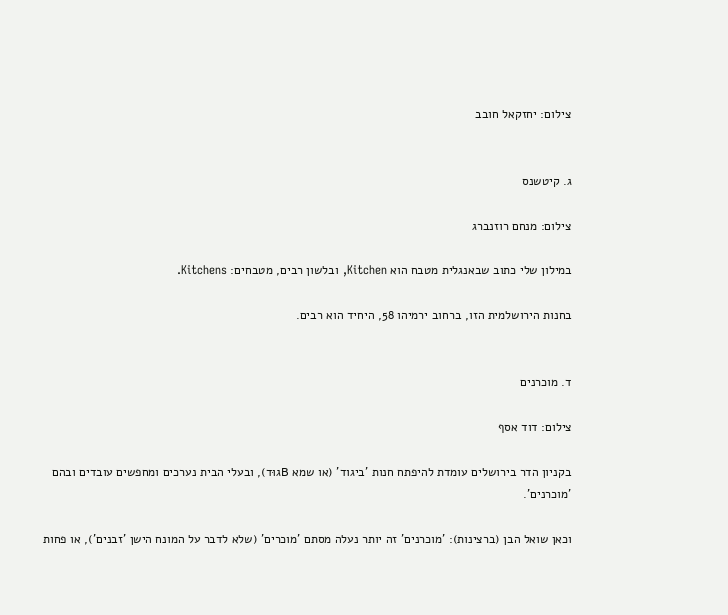צילום: יחזקאל חובב


ג. קיטשנס

צילום: מנחם רוזנברג

במילון שלי כתוב שבאנגלית מטבח הוא Kitchen, ובלשון רבים, מטבחים: Kitchens.

בחנות הירושלמית הזו, ברחוב ירמיהו 58, היחיד הוא רבים.


ד. מוכרנים

צילום: דוד אסף

בקניון הדר בירושלים עומדת להיפתח חנות 'ביגוד' (או שמא Bגוּד), ובעלי הבית נערכים ומחפשים עובדים ובהם 'מוכרנים'.

וכאן שואל הבן (ברצינות): 'מוכרנים' זה יותר נעלה מסתם 'מוכרים' (שלא לדבר על המונח הישן 'זבנים'), או פחות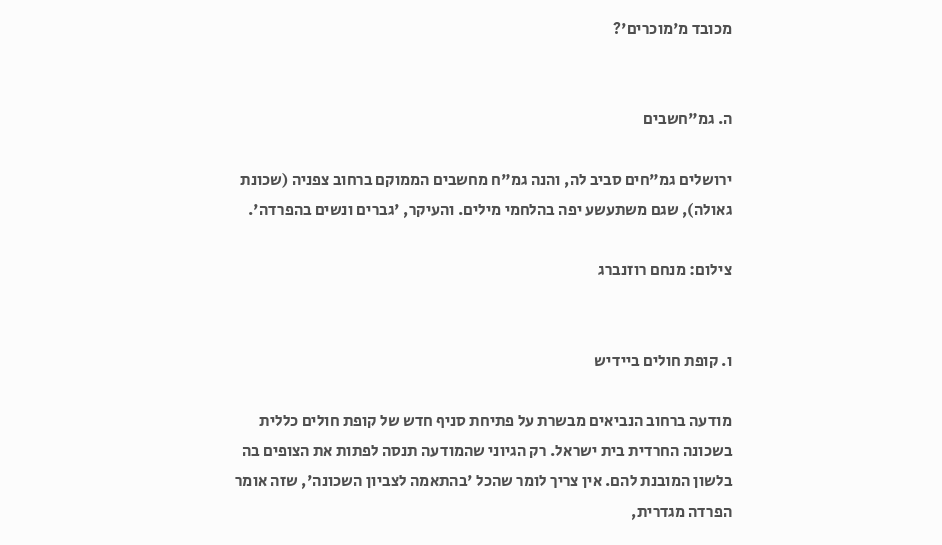מכובד מ'מוכרים'?


ה. גמ"חשבים

ירושלים גמ"חים סביב לה, והנה גמ"ח מחשבים הממוקם ברחוב צפניה (שכונת גאולה), שגם משתעשע יפה בהלחמי מילים. והעיקר, 'גברים ונשים בהפרדה'.

צילום: מנחם רוזנברג


ו. קופת חולים ביידיש

מודעה ברחוב הנביאים מבשרת על פתיחת סניף חדש של קופת חולים כללית בשכונה החרדית בית ישראל. רק הגיוני שהמודעה תנסה לפתות את הצופים בה בלשון המובנת להם. אין צריך לומר שהכל 'בהתאמה לצביון השכונה', שזה אומר הפרדה מגדרית,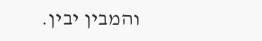והמבין יבין.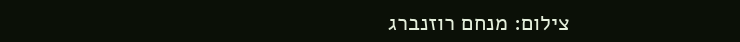צילום: מנחם רוזנברג